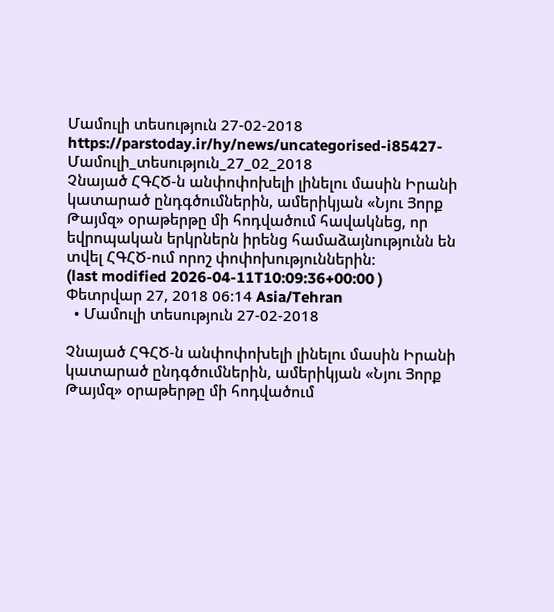Մամուլի տեսություն 27-02-2018
https://parstoday.ir/hy/news/uncategorised-i85427-Մամուլի_տեսություն_27_02_2018
Չնայած ՀԳՀԾ-ն անփոփոխելի լինելու մասին Իրանի կատարած ընդգծումներին, ամերիկյան «Նյու Յորք Թայմզ» օրաթերթը մի հոդվածում հավակնեց, որ եվրոպական երկրներն իրենց համաձայնությունն են տվել ՀԳՀԾ-ում որոշ փոփոխություններին:
(last modified 2026-04-11T10:09:36+00:00 )
Փետրվար 27, 2018 06:14 Asia/Tehran
  • Մամուլի տեսություն 27-02-2018

Չնայած ՀԳՀԾ-ն անփոփոխելի լինելու մասին Իրանի կատարած ընդգծումներին, ամերիկյան «Նյու Յորք Թայմզ» օրաթերթը մի հոդվածում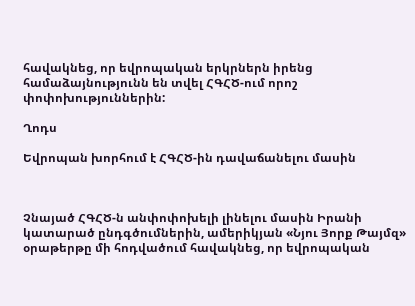հավակնեց, որ եվրոպական երկրներն իրենց համաձայնությունն են տվել ՀԳՀԾ-ում որոշ փոփոխություններին:

Ղոդս

Եվրոպան խորհում է ՀԳՀԾ-ին դավաճանելու մասին



Չնայած ՀԳՀԾ-ն անփոփոխելի լինելու մասին Իրանի կատարած ընդգծումներին, ամերիկյան «Նյու Յորք Թայմզ» օրաթերթը մի հոդվածում հավակնեց, որ եվրոպական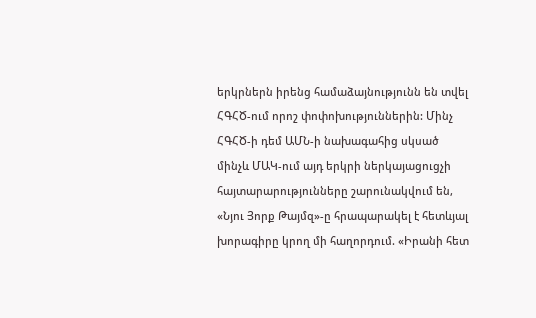երկրներն իրենց համաձայնությունն են տվել ՀԳՀԾ-ում որոշ փոփոխություններին: Մինչ ՀԳՀԾ-ի դեմ ԱՄՆ-ի նախագահից սկսած մինչև ՄԱԿ-ում այդ երկրի ներկայացուցչի հայտարարությունները շարունակվում են, «Նյու Յորք Թայմզ»-ը հրապարակել է հետևյալ խորագիրը կրող մի հաղորդում. «Իրանի հետ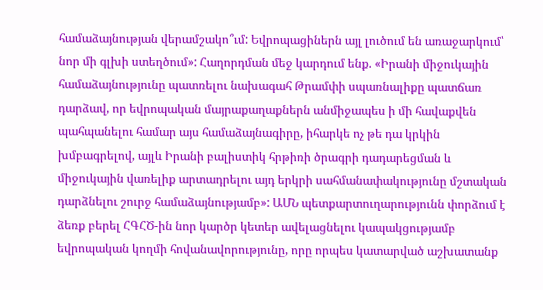համաձայնության վերամշակո՞ւմ: Եվրոպացիներն այլ լուծում են առաջարկում՝ նոր մի գլխի ստեղծում»: Հաղորդման մեջ կարդում ենք. «Իրանի միջուկային համաձայնությունը պատռելու նախագահ Թրամփի սպառնալիքը պատճառ դարձավ, որ եվրոպական մայրաքաղաքներն անմիջապես ի մի հավաքվեն պահպանելու համար այս համաձայնագիրը, իհարկե ոչ թե դա կրկին խմբագրելով, այլև Իրանի բալիստիկ հրթիռի ծրագրի դադարեցման և միջուկային վառելիք արտադրելու այդ երկրի սահմանափակությունը մշտական դարձնելու շուրջ համաձայնությամբ»: ԱՄՆ պետքարտուղարությունն փորձում է ձեռք բերել ՀԳՀԾ-ին նոր կարծր կետեր ավելացնելու կապակցությամբ եվրոպական կողմի հովանավորությունը, որը որպես կատարված աշխատանք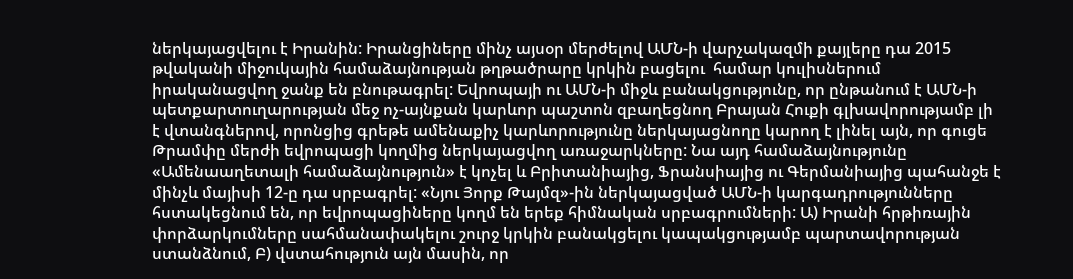ներկայացվելու է Իրանին: Իրանցիները մինչ այսօր մերժելով ԱՄՆ-ի վարչակազմի քայլերը դա 2015 թվականի միջուկային համաձայնության թղթածրարը կրկին բացելու  համար կուլիսներում իրականացվող ջանք են բնութագրել: Եվրոպայի ու ԱՄՆ-ի միջև բանակցությունը, որ ընթանում է ԱՄՆ-ի պետքարտուղարության մեջ ոչ-այնքան կարևոր պաշտոն զբաղեցնող Բրայան Հուքի գլխավորությամբ լի է վտանգներով, որոնցից գրեթե ամենաքիչ կարևորությունը ներկայացնողը կարող է լինել այն, որ գուցե Թրամփը մերժի եվրոպացի կողմից ներկայացվող առաջարկները: Նա այդ համաձայնությունը «Ամենաաղետալի համաձայնություն» է կոչել և Բրիտանիայից, Ֆրանսիայից ու Գերմանիայից պահանջե է մինչև մայիսի 12-ը դա սրբագրել: «Նյու Յորք Թայմզ»-ին ներկայացված ԱՄՆ-ի կարգադրությունները հստակեցնում են, որ եվրոպացիները կողմ են երեք հիմնական սրբագրումների: Ա) Իրանի հրթիռային փորձարկումները սահմանափակելու շուրջ կրկին բանակցելու կապակցությամբ պարտավորության ստանձնում, Բ) վստահություն այն մասին, որ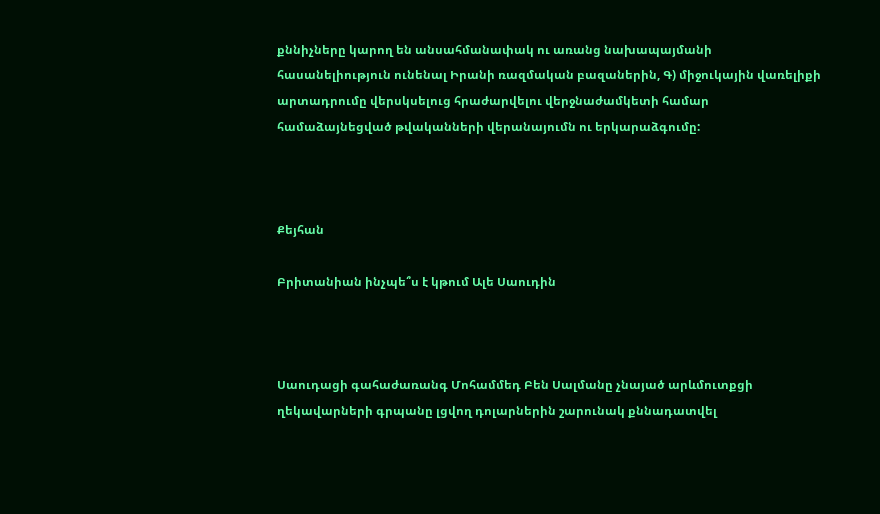քննիչները կարող են անսահմանափակ ու առանց նախապայմանի հասանելիություն ունենալ Իրանի ռազմական բազաներին, Գ) միջուկային վառելիքի արտադրումը վերսկսելուց հրաժարվելու վերջնաժամկետի համար համաձայնեցված թվականների վերանայումն ու երկարաձգումը:



Քեյհան

Բրիտանիան ինչպե՞ս է կթում Ալե Սաուդին



Սաուդացի գահաժառանգ Մոհամմեդ Բեն Սալմանը չնայած արևմուտքցի ղեկավարների գրպանը լցվող դոլարներին շարունակ քննադատվել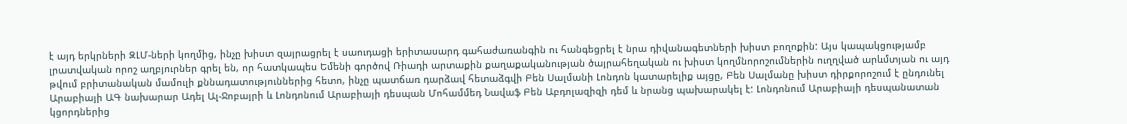է այդ երկրների ԶԼՄ-ների կողմից, ինչը խիստ զայրացրել է սաուդացի երիտասարդ գահաժառանգին ու հանգեցրել է նրա դիվանագետների խիստ բողոքին: Այս կապակցությամբ լրատվական որոշ աղբյուրներ գրել են, որ հատկապես Եմենի գործով Ռիադի արտաքին քաղաքականության ծայրահեղական ու խիստ կողմնորոշումներին ուղղված արևմտյան ու այդ թվում բրիտանական մամուլի քննադատություններից հետո, ինչը պատճառ դարձավ հետաձգվի Բեն Սալմանի Լոնդոն կատարելիք այցը, Բեն Սալմանը խիստ դիրքորոշում է ընդունել Արաբիայի ԱԳ նախարար Ադել Ալ-Ջոբայրի և Լոնդոնում Արաբիայի դեսպան Մոհամմեդ Նավաֆ Բեն Աբդոլազիզի դեմ և նրանց պախարակել է: Լոնդոնում Արաբիայի դեսպանատան կցորդներից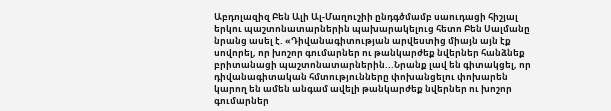Աբդոլազիզ Բեն Ալի Ալ-Մաղուշիի ընդգծմամբ սաուդացի հիշյալ երկու պաշտոնատարներին պախարակելուց հետո Բեն Սալմանը նրանց ասել է. «Դիվանագիտության արվեստից միայն այն էք սովորել, որ խոշոր գումարներ ու թանկարժեք նվերներ հանձնեք բրիտանացի պաշտոնատարներին...Նրանք լավ են գիտակցել, որ դիվանագիտական հմտությունները փոխանցելու փոխարեն կարող են ամեն անգամ ավելի թանկարժեք նվերներ ու խոշոր գումարներ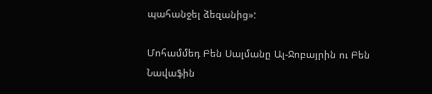պահանջել ձեզանից»:

Մոհամմեդ Բեն Սալմանը Ալ-Ջոբայրին ու Բեն Նավաֆին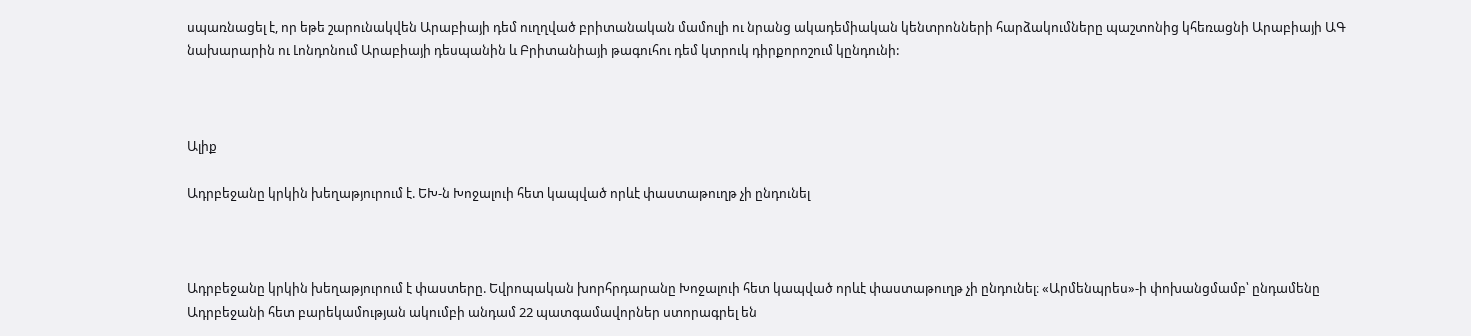սպառնացել է, որ եթե շարունակվեն Արաբիայի դեմ ուղղված բրիտանական մամուլի ու նրանց ակադեմիական կենտրոնների հարձակումները պաշտոնից կհեռացնի Արաբիայի ԱԳ նախարարին ու Լոնդոնում Արաբիայի դեսպանին և Բրիտանիայի թագուհու դեմ կտրուկ դիրքորոշում կընդունի:



Ալիք

Ադրբեջանը կրկին խեղաթյուրում է. ԵԽ-ն Խոջալուի հետ կապված որևէ փաստաթուղթ չի ընդունել



Ադրբեջանը կրկին խեղաթյուրում է փաստերը. Եվրոպական խորհրդարանը Խոջալուի հետ կապված որևէ փաստաթուղթ չի ընդունել։ «Արմենպրես»-ի փոխանցմամբ՝ ընդամենը Ադրբեջանի հետ բարեկամության ակումբի անդամ 22 պատգամավորներ ստորագրել են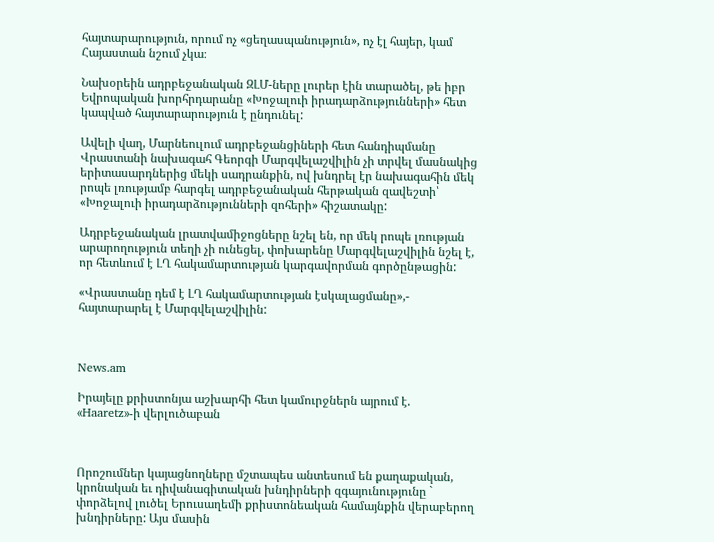հայտարարություն, որում ոչ «ցեղասպանություն», ոչ էլ հայեր, կամ Հայաստան նշում չկա։

Նախօրեին ադրբեջանական ԶԼՄ-ները լուրեր էին տարածել, թե իբր Եվրոպական խորհրդարանը «Խոջալուի իրադարձությունների» հետ կապված հայտարարություն է ընդունել:

Ավելի վաղ, Մարնեուլում ադրբեջանցիների հետ հանդիպմանը Վրաստանի նախագահ Գեորգի Մարգվելաշվիլին չի տրվել մասնակից երիտասարդներից մեկի սադրանքին, ով խնդրել էր նախագահին մեկ րոպե լռությամբ հարգել ադրբեջանական հերթական զավեշտի՝ «Խոջալուի իրադարձությունների զոհերի» հիշատակը:

Ադրբեջանական լրատվամիջոցները նշել են, որ մեկ րոպե լռության արարողություն տեղի չի ունեցել, փոխարենը Մարգվելաշվիլին նշել է, որ հետևում է ԼՂ հակամարտության կարգավորման գործընթացին:

«Վրաստանը դեմ է ԼՂ հակամարտության էսկալացմանը»,- հայտարարել է Մարգվելաշվիլին:



News.am

Իրայելը քրիստոնյա աշխարհի հետ կամուրջներն այրում է. «Haaretz»-ի վերլուծաբան



Որոշումներ կայացնողները մշտապես անտեսում են քաղաքական, կրոնական եւ դիվանագիտական խնդիրների զգայունությունը ` փորձելով լուծել Երուսաղեմի քրիստոնեական համայնքին վերաբերող խնդիրները: Այս մասին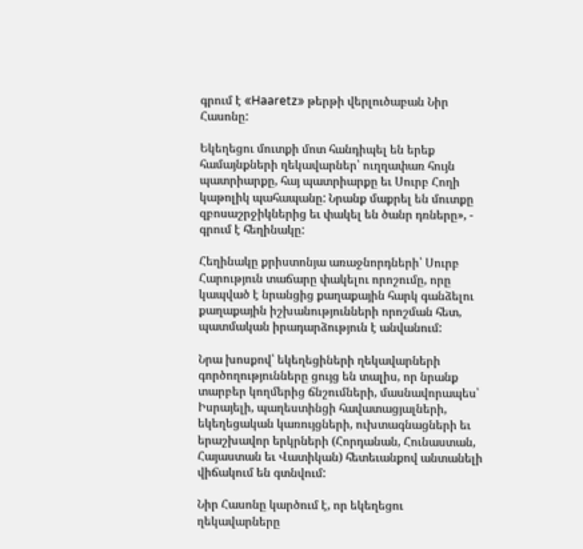գրում է «Haaretz» թերթի վերլուծաբան Նիր Հասոնը:

Եկեղեցու մուտքի մոտ հանդիպել են երեք համայնքների ղեկավարներ՝ ուղղափառ հույն պատրիարքը, հայ պատրիարքը եւ Սուրբ Հողի կաթոլիկ պահապանը: Նրանք մաքրել են մուտքը զբոսաշրջիկներից եւ փակել են ծանր դռները», - գրում է հեղինակը:

Հեղինակը քրիստոնյա առաջնորդների՝ Սուրբ Հարություն տաճարը փակելու որոշումը, որը կապված է նրանցից քաղաքային հարկ գանձելու քաղաքային իշխանությունների որոշման հետ, պատմական իրադարձություն է անվանում:

Նրա խոսքով՝ եկեղեցիների ղեկավարների գործողությունները ցույց են տալիս, որ նրանք տարբեր կողմերից ճնշումների, մասնավորապես՝ Իսրայելի, պաղեստինցի հավատացյալների, եկեղեցական կառույցների, ուխտագնացների եւ երաշխավոր երկրների (Հորդանան, Հունաստան, Հայաստան եւ Վատիկան) հետեւանքով անտանելի վիճակում են գտնվում:

Նիր Հասոնը կարծում է, որ եկեղեցու ղեկավարները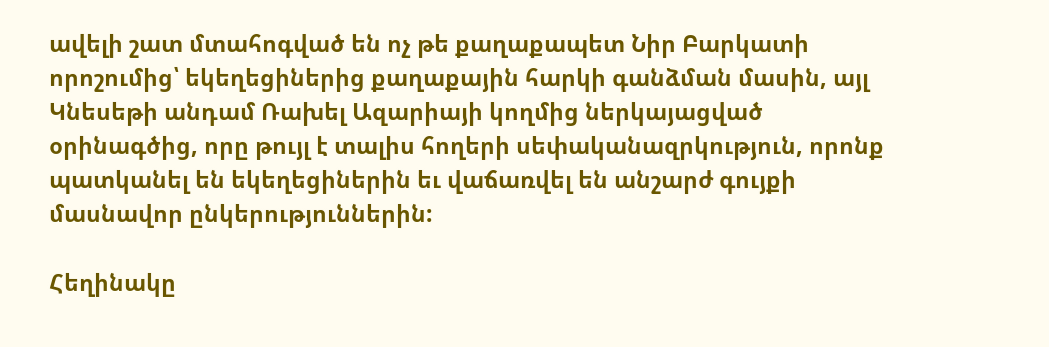ավելի շատ մտահոգված են ոչ թե քաղաքապետ Նիր Բարկատի որոշումից՝ եկեղեցիներից քաղաքային հարկի գանձման մասին, այլ Կնեսեթի անդամ Ռախել Ազարիայի կողմից ներկայացված օրինագծից, որը թույլ է տալիս հողերի սեփականազրկություն, որոնք պատկանել են եկեղեցիներին եւ վաճառվել են անշարժ գույքի մասնավոր ընկերություններին:

Հեղինակը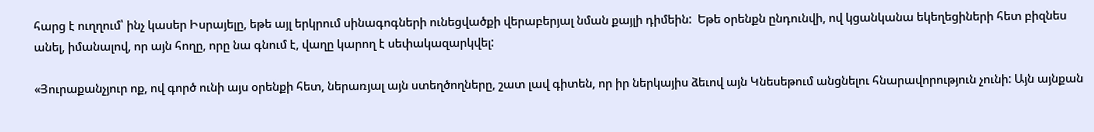հարց է ուղղում՝ ինչ կասեր Իսրայելը, եթե այլ երկրում սինագոգների ունեցվածքի վերաբերյալ նման քայլի դիմեին:  Եթե օրենքն ընդունվի, ով կցանկանա եկեղեցիների հետ բիզնես անել, իմանալով, որ այն հողը, որը նա գնում է, վաղը կարող է սեփակազարկվել:

«Յուրաքանչյուր ոք, ով գործ ունի այս օրենքի հետ, ներառյալ այն ստեղծողները, շատ լավ գիտեն, որ իր ներկայիս ձեւով այն Կնեսեթում անցնելու հնարավորություն չունի: Այն այնքան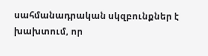սահմանադրական սկզբունքներ է խախտում, որ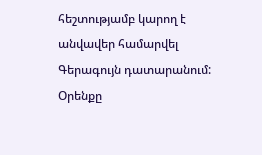հեշտությամբ կարող է անվավեր համարվել Գերագույն դատարանում: Օրենքը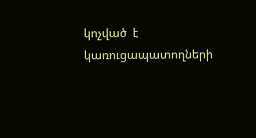կոչված  է կառուցապատողների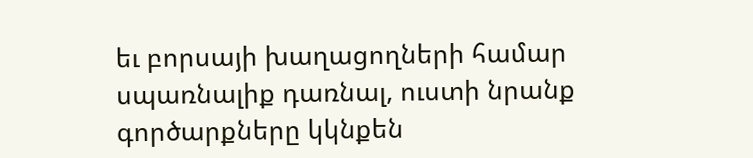եւ բորսայի խաղացողների համար սպառնալիք դառնալ, ուստի նրանք գործարքները կկնքեն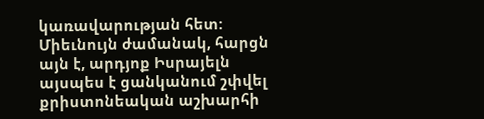կառավարության հետ: Միեւնույն ժամանակ, հարցն այն է, արդյոք Իսրայելն այսպես է ցանկանում շփվել քրիստոնեական աշխարհի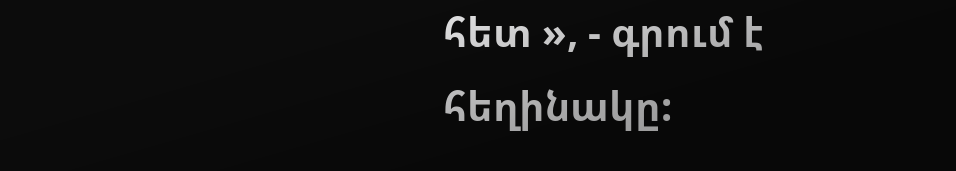հետ », - գրում է հեղինակը: